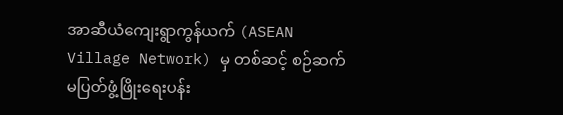အာဆီယံကျေးရွာကွန်ယက် (ASEAN Village Network) မှ တစ်ဆင့် စဉ်ဆက်မပြတ်ဖွံ့ဖြိုးရေးပန်း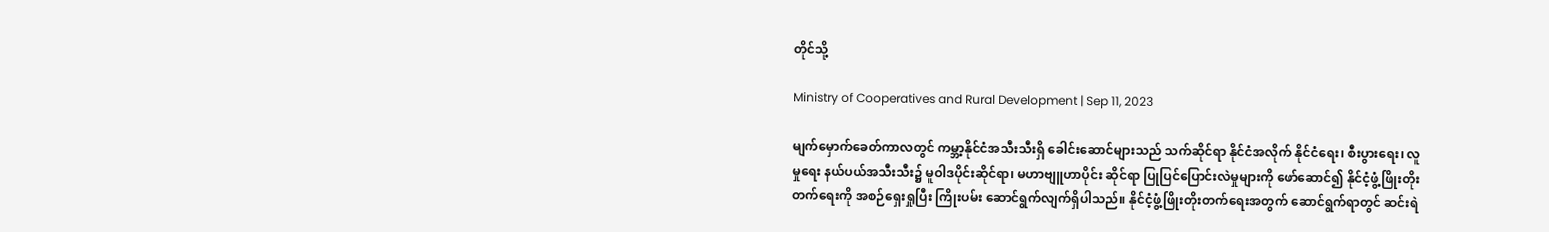တိုင်သို့

Ministry of Cooperatives and Rural Development | Sep 11, 2023

မျက်မှောက်ခေတ်ကာလတွင် ကမ္ဘာ့နိုင်ငံအသီးသီးရှိ ခေါင်းဆောင်များသည် သက်ဆိုင်ရာ နိုင်ငံအလိုက် နိုင်ငံရေး၊ စီးပွားရေး၊ လူမှုရေး နယ်ပယ်အသီးသီး၌ မူဝါဒပိုင်းဆိုင်ရာ၊ မဟာဗျူဟာပိုင်း ဆိုင်ရာ ပြုပြင်ပြောင်းလဲမှုများကို ဖော်ဆောင်၍ နိုင်ငံ့ဖွံ့ဖြိုးတိုးတက်ရေးကို အစဉ်ရှေးရှုပြီး ကြိုးပမ်း ဆောင်ရွက်လျက်ရှိပါသည်။ နိုင်ငံ့ဖွံ့ဖြိုးတိုးတက်ရေးအတွက် ဆောင်ရွက်ရာတွင် ဆင်းရဲ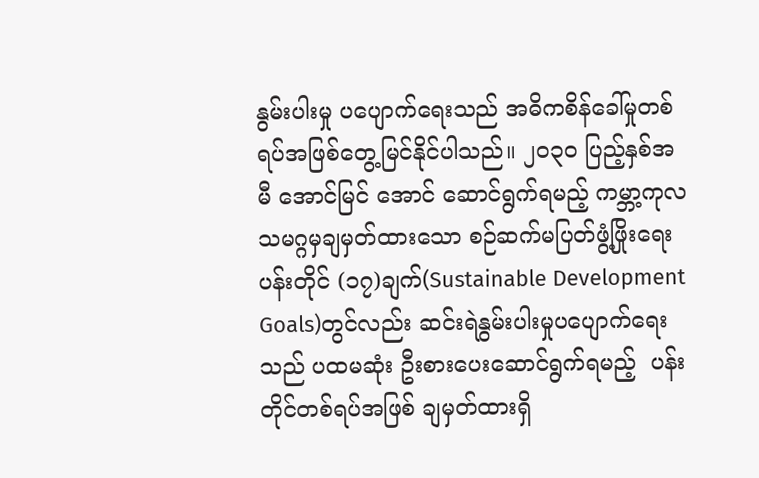နွမ်းပါးမှု ပပျောက်ရေးသည် အဓိကစိန်ခေါ်မှုတစ်ရပ်အဖြစ်တွေ့မြင်နိုင်ပါသည်။ ၂၀၃၀ ပြည့်နှစ်အမီ အောင်မြင် အောင် ဆောင်ရွက်ရမည့် ကမ္ဘာ့ကုလသမဂ္ဂမှချမှတ်ထားသော စဉ်ဆက်မပြတ်ဖွံ့ဖြိုးရေးပန်းတိုင် (၁၇)ချက်(Sustainable Development Goals)တွင်လည်း ဆင်းရဲနွမ်းပါးမှုပပျောက်ရေးသည် ပထမဆုံး ဦးစားပေးဆောင်ရွက်ရမည့်  ပန်းတိုင်တစ်ရပ်အဖြစ် ချမှတ်ထားရှိ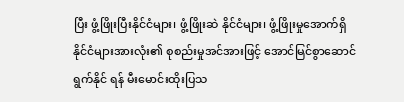ပြီး ဖွံ့ဖြိုးပြီးနိုင်ငံများ၊ ဖွံ့ဖြိုးဆဲ နိုင်ငံများ၊ ဖွံ့ဖြိုးမှုအောက်ရှိနိုင်ငံများအားလုံး၏ စုစည်းမှုအင်အားဖြင့် အောင်မြင်စွာဆောင်ရွက်နိုင် ရန် မီးမောင်းထိုးပြသ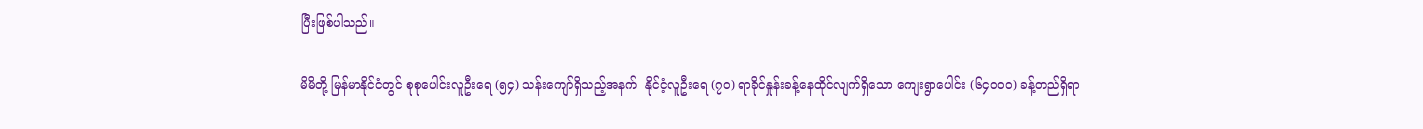ပြီးဖြစ်ပါသည်။

မိမိတို့ မြန်မာနိုင်ငံတွင် စုစုပေါင်းလူဦးရေ (၅၄) သန်းကျော်ရှိသည့်အနက်  နိုင်ငံ့လူဦးရေ (၇၀) ရာခိုင်နှုန်းခန့်နေထိုင်လျက်ရှိသော ကျေးရွာပေါင်း (၆၄၀၀၀) ခန့်တည်ရှိရာ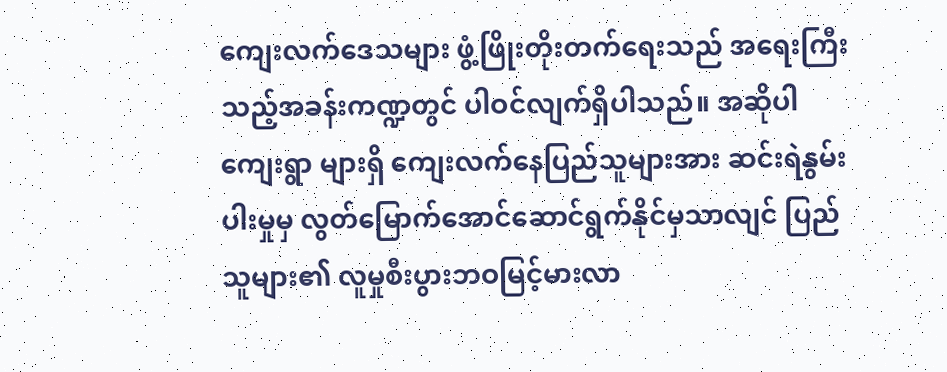ကျေးလက်ဒေသများ ဖွံ့ဖြိုးတိုးတက်ရေးသည် အရေးကြီးသည့်အခန်းကဏ္ဍတွင် ပါဝင်လျက်ရှိပါသည်။ အဆိုပါ ကျေးရွာ များရှိ ကျေးလက်နေပြည်သူများအား ဆင်းရဲနွမ်းပါးမှုမှ လွတ်မြောက်အောင်ဆောင်ရွက်နိုင်မှသာလျင် ပြည်သူများ၏ လူမှုစီးပွားဘဝမြင့်မားလာ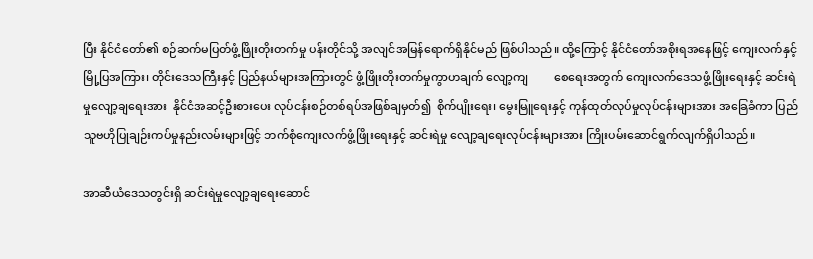ပြီး နိုင်ငံတော်၏ စဉ်ဆက်မပြတ်ဖွံ့ဖြိုးတိုးတက်မှု ပန်းတိုင်သို့ အလျင်အမြန်ရောက်ရှိနိုင်မည် ဖြစ်ပါသည်။ ထို့ကြောင့် နိုင်ငံတော်အစိုးရအနေဖြင့် ကျေးလက်နှင့် မြို့ပြအကြား၊ တိုင်းဒေသကြီးနှင့် ပြည်နယ်များအကြားတွင် ဖွံ့ဖြိုးတိုးတက်မှုကွာဟချက် လျော့ကျ         စေရေးအတွက် ကျေးလက်ဒေသဖွံ့ဖြိုးရေးနှင့် ဆင်းရဲမှုလျော့ချရေးအား  နိုင်ငံအဆင့်ဦးစားပေး လုပ်ငန်းစဉ်တစ်ရပ်အဖြစ်ချမှတ်၍  စိုက်ပျိုးရေး၊ မွေးမြူရေးနှင့် ကုန်ထုတ်လုပ်မှုလုပ်ငန်းများအား အခြေခံကာ ပြည်သူဗဟိုပြုချဉ်းကပ်မှုနည်းလမ်းများဖြင့် ဘက်စုံကျေးလက်ဖွံ့ဖြိုးရေးနှင့် ဆင်းရဲမှု လျော့ချရေးလုပ်ငန်းများအား ကြိုးပမ်းဆောင်ရွက်လျက်ရှိပါသည်။

အာဆီယံဒေသတွင်းရှိ ဆင်းရဲမှုလျော့ချရေးဆောင်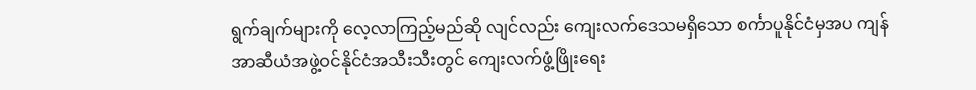ရွက်ချက်များကို လေ့လာကြည့်မည်ဆို လျင်လည်း ကျေးလက်ဒေသမရှိသော စင်္ကာပူနိုင်ငံမှအပ ကျန်အာဆီယံအဖွဲ့ဝင်နိုင်ငံအသီးသီးတွင် ကျေးလက်ဖွံ့ဖြိုးရေး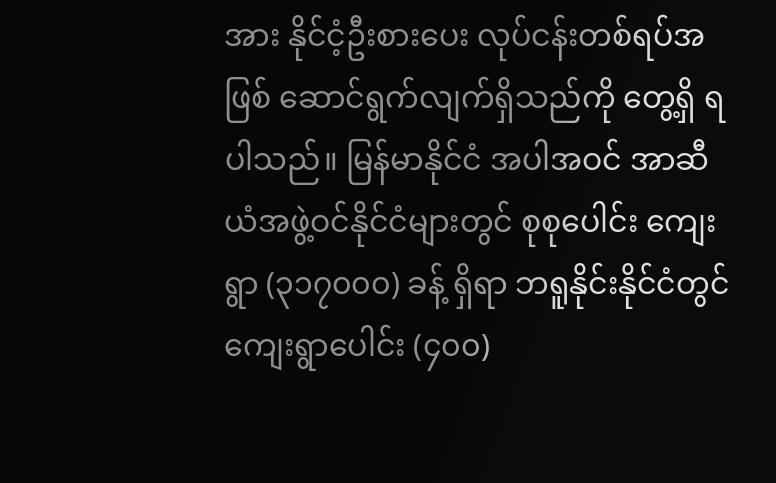အား နိုင်ငံ့ဦးစားပေး လုပ်ငန်းတစ်ရပ်အဖြစ် ဆောင်ရွက်လျက်ရှိသည်ကို တွေ့ရှိ ရပါသည်။ မြန်မာနိုင်ငံ အပါအဝင် အာဆီယံအဖွဲ့ဝင်နိုင်ငံများတွင် စုစုပေါင်း ကျေးရွာ (၃၁၇၀၀၀) ခန့် ရှိရာ ဘရူနိုင်းနိုင်ငံတွင် ကျေးရွာပေါင်း (၄၀၀)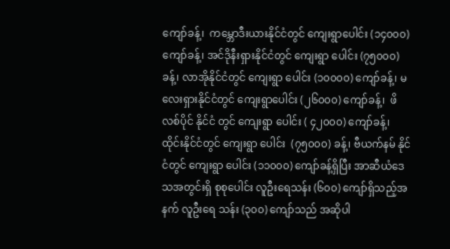ကျော်ခန့်၊  ကမ္ဘောဒီးယားနိုင်ငံတွင် ကျေးရွာပေါင်း (၁၄၀၀၀) ကျော်ခန့်၊ အင်ဒိုနီးရှားနိုင်ငံတွင် ကျေးရွာ ပေါင်း (၇၅၀၀၀) ခန့်၊ လာအိုနိုင်ငံတွင် ကျေးရွာ ပေါင်း (၁၀၀၀၀) ကျော်ခန့်၊ မလေးရှားနိုင်ငံတွင် ကျေးရွာပေါင်း (၂၆၀၀၀) ကျော်ခန့်၊  ဖိလစ်ပိုင် နိုင်ငံ တွင် ကျေးရွာ ပေါင်း ( ၄၂၀၀၀) ကျော်ခန့်၊ ထိုင်းနိုင်ငံတွင် ကျေးရွာ ပေါင်း  (၇၅၀၀၀) ခန့်၊ ဗီယက်နမ် နိုင်ငံတွင် ကျေးရွာ ပေါင်း (၁၁၀၀၀) ကျော်ခန့်ရှိပြီး အာဆီယံဒေသအတွင်းရှိ စုစုပေါင်း လူဦးရေသန်း (၆၀၀) ကျော်ရှိသည့်အနက် လူဦးရေ သန်း (၃၀၀) ကျော်သည် အဆိုပါ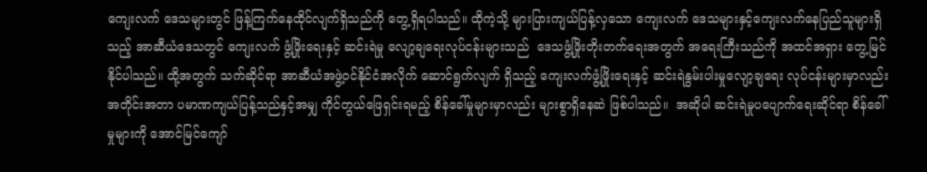ကျေးလက် ဒေသများတွင် ဖြန့်ကြက်နေထိုင်လျက်ရှိသည်ကို တွေ့ရှိရပါသည်။ ထိုကဲ့သို့ များပြားကျယ်ပြန့်လှသော ကျေးလက် ဒေသများနှင့်ကျေးလက်နေပြည်သူများရှိသည့် အာဆီယံဒေသတွင် ကျေးလက် ဖွံ့ဖြိုးရေးနှင့် ဆင်းရဲမှု လျော့ချရေးလုပ်ငန်းများသည်  ဒေသဖွံ့ဖြိုးတိုးတက်ရေးအတွက် အရေးကြီးသည်ကို အထင်အရှား တွေ့မြင်နိုင်ပါသည်။ ထို့အတွက် သက်ဆိုင်ရာ အာဆီယံအဖွဲ့ဝင်နိုင်ငံအလိုက် ဆောင်ရွက်လျက် ရှိသည့် ကျေးလက်ဖွံ့ဖြိုးရေးနှင့် ဆင်းရဲနွမ်းပါးမှုလျော့ချရေး လုပ်ငန်းများမှာလည်း အတိုင်းအတာ ပမာဏကျယ်ပြန့်သည်နှင့်အမျှ ကိုင်တွယ်ဖြေရှင်းရမည့် စိန်ခေါ်မှုများမှာလည်း များစွာရှိနေဆဲ ဖြစ်ပါသည်။  အဆိုပါ ဆင်းရဲမှုပပျောက်ရေးဆိုင်ရာ စိန်ခေါ်မှုများကို အောင်မြင်ကျော်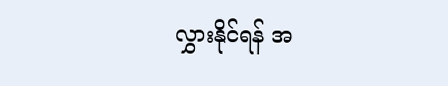လွှားနိုင်ရန် အ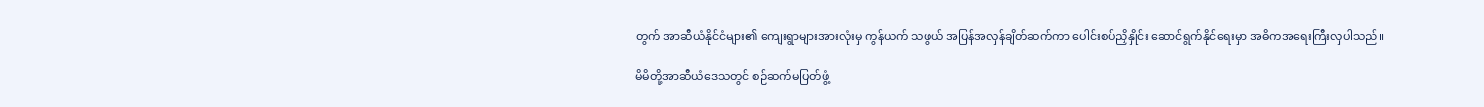တွက် အာဆီယံနိုင်ငံများ၏ ကျေးရွာများအားလုံးမှ ကွန်ယက် သဖွယ် အပြန်အလှန်ချိတ်ဆက်ကာ ပေါင်းစပ်ညှိနှိုင်း ဆောင်ရွက်နိုင်ရေးမှာ အဓိကအရေးကြီးလှပါသည်။

မိမိတို့အာဆီယံဒေသတွင် စဉ်ဆက်မပြတ်ဖွံ့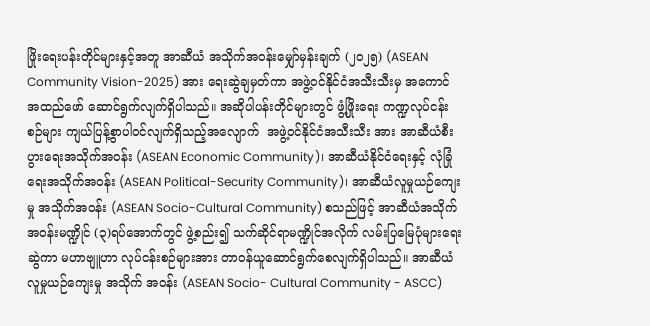ဖြိုးရေးပန်းတိုင်များနှင့်အတူ အာဆီယံ အသိုက်အဝန်းမျှော်မှန်းချက် (၂၀၂၅) (ASEAN Community Vision-2025) အား ရေးဆွဲချမှတ်ကာ အဖွဲ့ဝင်နိုင်ငံအသီးသီးမှ အကောင်အထည်ဖော် ဆောင်ရွက်လျက်ရှိပါသည်။ အဆိုပါပန်းတိုင်များတွင် ဖွံ့ဖြိုးရေး ကဏ္ဍလုပ်ငန်းစဉ်များ ကျယ်ပြန့်စွာပါဝင်လျက်ရှိသည့်အလျောက်  အဖွဲ့ဝင်နိုင်ငံအသီးသီး အား အာဆီယံစီးပွားရေးအသိုက်အဝန်း (ASEAN Economic Community)၊ အာဆီယံနိုင်ငံရေးနှင့် လုံခြုံရေးအသိုက်အဝန်း (ASEAN Political-Security Community)၊ အာဆီယံလူမှုယဉ်ကျေးမှု အသိုက်အဝန်း (ASEAN Socio-Cultural Community) စသည်ဖြင့် အာဆီယံအသိုက်အဝန်းမဏ္ဍိုင် (၃)ရပ်အောက်တွင် ဖွဲ့စည်း၍ သက်ဆိုင်ရာမဏ္ဍိုင်အလိုက် လမ်းပြမြေပုံများရေးဆွဲကာ မဟာဗျူဟာ လုပ်ငန်းစဉ်များအား တာဝန်ယူဆောင်ရွက်စေလျက်ရှိပါသည်။ အာဆီယံလူမှုယဉ်ကျေးမှု အသိုက် အဝန်း (ASEAN Socio- Cultural Community - ASCC)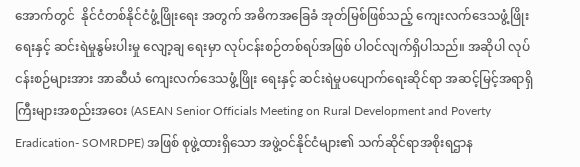အောက်တွင်  နိုင်ငံတစ်နိုင်ငံဖွံ့ဖြိုးရေး အတွက် အဓိကအခြေခံ အုတ်မြစ်ဖြစ်သည့် ကျေးလက်ဒေသဖွံ့ဖြိုးရေးနှင့် ဆင်းရဲမှုနွမ်းပါးမှု လျော့ချ ရေးမှာ လုပ်ငန်းစဉ်တစ်ရပ်အဖြစ် ပါဝင်လျက်ရှိပါသည်။ အဆိုပါ လုပ်ငန်းစဉ်များအား အာဆီယံ ကျေးလက်ဒေသဖွံ့ဖြိုး ရေးနှင့် ဆင်းရဲမှုပပျောက်ရေးဆိုင်ရာ အဆင့်မြင့်အရာရှိကြီးများအစည်းအဝေး (ASEAN Senior Officials Meeting on Rural Development and Poverty Eradication- SOMRDPE) အဖြစ် စုဖွဲ့ထားရှိသော အဖွဲ့ဝင်နိုင်ငံများ၏ သက်ဆိုင်ရာအစိုးရဌာန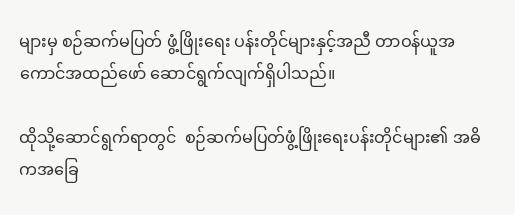များမှ စဉ်ဆက်မပြတ် ဖွံ့ဖြိုးရေး ပန်းတိုင်များနှင့်အညီ တာဝန်ယူအကောင်အထည်ဖော် ဆောင်ရွက်လျက်ရှိပါသည်။

ထိုသို့ဆောင်ရွက်ရာတွင်  စဉ်ဆက်မပြတ်ဖွံ့ဖြိုးရေးပန်းတိုင်များ၏ အဓိကအခြေ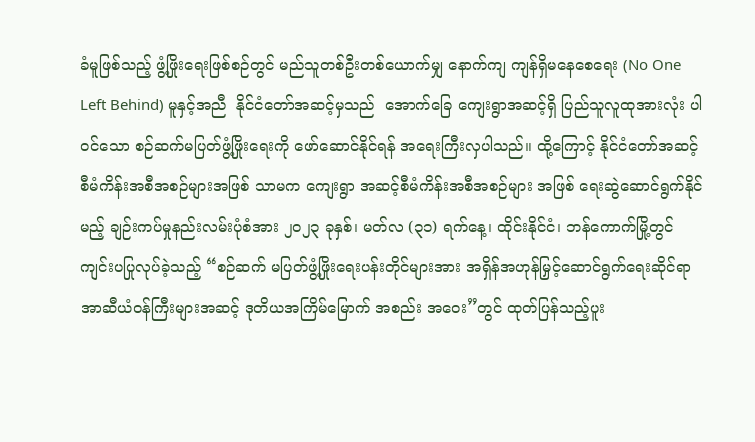ခံမူဖြစ်သည့် ဖွံ့ဖြိုးရေးဖြစ်စဉ်တွင် မည်သူတစ်ဦးတစ်ယောက်မျှ နောက်ကျ ကျန်ရှိမနေစေရေး (No One Left Behind) မူနှင့်အညီ  နိုင်ငံတော်အဆင့်မှသည်  အောက်ခြေ ကျေးရွာအဆင့်ရှိ ပြည်သူလူထုအားလုံး ပါဝင်သော စဉ်ဆက်မပြတ်ဖွံ့ဖြိုးရေးကို ဖော်ဆောင်နိုင်ရန် အရေးကြီးလှပါသည်။ ထို့ကြောင့် နိုင်ငံတော်အဆင့်စီမံကိန်းအစီအစဉ်များအဖြစ် သာမက ကျေးရွာ အဆင့်စီမံကိန်းအစီအစဉ်များ အဖြစ် ရေးဆွဲဆောင်ရွက်နိုင်မည့် ချဉ်းကပ်မှုနည်းလမ်းပုံစံအား ၂၀၂၃ ခုနှစ်၊ မတ်လ (၃၁) ရက်နေ့၊ ထိုင်းနိုင်ငံ၊ ဘန်ကောက်မြို့တွင် ကျင်းပပြုလုပ်ခဲ့သည့် “စဉ်ဆက် မပြတ်ဖွံ့ဖြိုးရေးပန်းတိုင်များအား အရှိန်အဟုန်မြှင့်ဆောင်ရွက်ရေးဆိုင်ရာ အာဆီယံဝန်ကြီးများအဆင့် ဒုတိယအကြိမ်မြောက် အစည်း အဝေး”တွင် ထုတ်ပြန်သည့်ပူး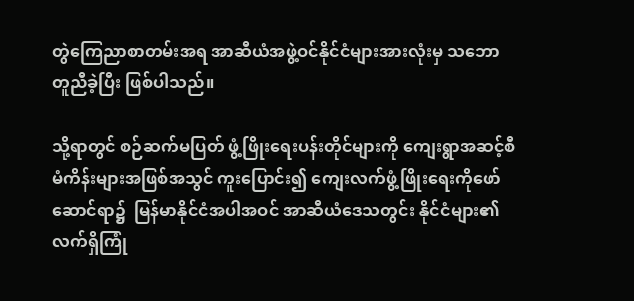တွဲကြေညာစာတမ်းအရ အာဆီယံအဖွဲ့ဝင်နိုင်ငံများအားလုံးမှ သဘော တူညီခဲ့ပြီး ဖြစ်ပါသည်။

သို့ရာတွင် စဉ်ဆက်မပြတ် ဖွံ့ဖြိုးရေးပန်းတိုင်များကို ကျေးရွာအဆင့်စီမံကိန်းများအဖြစ်အသွင် ကူးပြောင်း၍ ကျေးလက်ဖွံ့ဖြိုးရေးကိုဖော်ဆောင်ရာ၌  မြန်မာနိုင်ငံအပါအဝင် အာဆီယံဒေသတွင်း နိုင်ငံများ၏ လက်ရှိကြုံ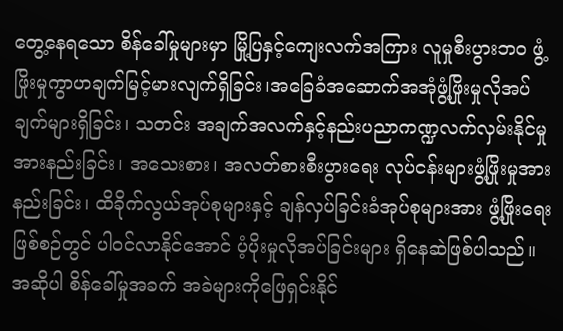တွေ့နေရသော စိန်ခေါ်မှုများမှာ မြို့ပြနှင့်ကျေးလက်အကြား လူမှုစီးပွားဘဝ ဖွံ့ဖြိုးမှုကွာဟချက်မြင့်မားလျက်ရှိခြင်း၊အခြေခံအဆောက်အအုံဖွံ့ဖြိုးမှုလိုအပ်ချက်များရှိခြင်း၊ သတင်း အချက်အလက်နှင့်နည်းပညာကဏ္ဍလက်လှမ်းနိုင်မှုအားနည်းခြင်း၊ အသေးစား၊ အလတ်စားစီးပွားရေး လုပ်ငန်းများဖွံ့ဖြိုးမှုအားနည်းခြင်း၊ ထိခိုက်လွယ်အုပ်စုများနှင့် ချန်လှပ်ခြင်းခံအုပ်စုများအား ဖွံ့ဖြိုးရေး ဖြစ်စဉ်တွင် ပါဝင်လာနိုင်အောင် ပံ့ပိုးမှုလိုအပ်ခြင်းများ ရှိနေဆဲဖြစ်ပါသည်။ အဆိုပါ စိန်ခေါ်မှုအခက် အခဲများကိုဖြေရှင်းနိုင်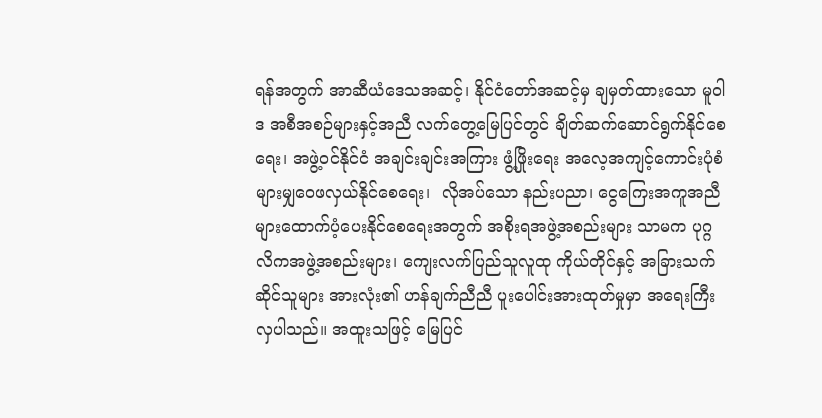ရန်အတွက် အာဆီယံဒေသအဆင့်၊ နိုင်ငံတော်အဆင့်မှ ချမှတ်ထားသော မူဝါဒ အစီအစဉ်များနှင့်အညီ လက်တွေ့မြေပြင်တွင် ချိတ်ဆက်ဆောင်ရွက်နိုင်စေရေး၊ အဖွဲ့ဝင်နိုင်ငံ အချင်းချင်းအကြား ဖွံ့ဖြိုးရေး အလေ့အကျင့်ကောင်းပုံစံများမျှဝေဖလှယ်နိုင်စေရေး၊  လိုအပ်သော နည်းပညာ၊ ငွေကြေးအကူအညီများထောက်ပံ့ပေးနိုင်စေရေးအတွက် အစိုးရအဖွဲ့အစည်းများ သာမက ပုဂ္ဂလိကအဖွဲ့အစည်းများ၊ ကျေးလက်ပြည်သူလူထု ကိုယ်တိုင်နှင့် အခြားသက်ဆိုင်သူများ အားလုံး၏ ဟန်ချက်ညီညီ ပူးပေါင်းအားထုတ်မှုမှာ အရေးကြီးလှပါသည်။ အထူးသဖြင့် မြေပြင်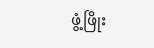ဖွံ့ဖြိုး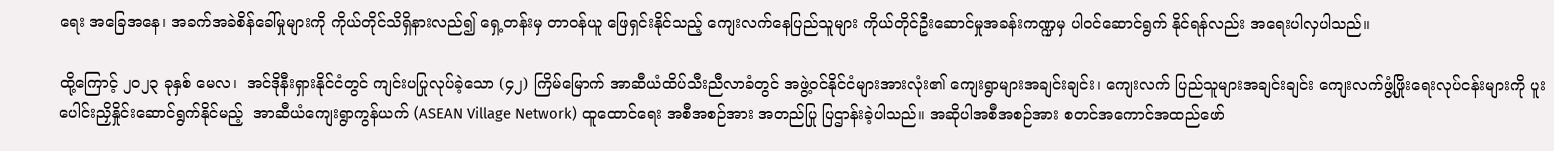ရေး အခြေအနေ၊ အခက်အခဲစိန်ခေါ်မှုများကို ကိုယ်တိုင်သိရှိနားလည်၍ ရှေ့တန်းမှ တာဝန်ယူ ဖြေရှင်းနိုင်သည့် ကျေးလက်နေပြည်သူများ ကိုယ်တိုင်ဦးဆောင်မှုအခန်းကဏ္ဍမှ ပါဝင်ဆောင်ရွက် နိုင်ရန်လည်း အရေးပါလှပါသည်။

ထို့ကြောင့် ၂၀၂၃ ခုနှစ် မေလ၊  အင်ဒိုနီးရှားနိုင်ငံတွင် ကျင်းပပြုလုပ်ခဲ့သော (၄၂) ကြိမ်မြောက် အာဆီယံထိပ်သီးညီလာခံတွင် အဖွဲ့ဝင်နိုင်ငံများအားလုံး၏ ကျေးရွာများအချင်းချင်း၊ ကျေးလက် ပြည်သူများအချင်းချင်း ကျေးလက်ဖွံ့ဖြိုးရေးလုပ်ငန်းများကို ပူးပေါင်းညှိနှိုင်းဆောင်ရွက်နိုင်မည့်  အာဆီယံကျေးရွာကွန်ယက် (ASEAN Village Network) ထူထောင်ရေး အစီအစဉ်အား အတည်ပြု ပြဌာန်းခဲ့ပါသည်။ အဆိုပါအစီအစဉ်အား စတင်အကောင်အထည်ဖော်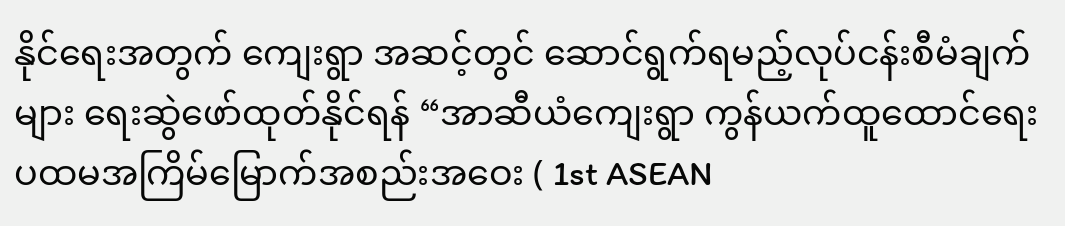နိုင်ရေးအတွက် ကျေးရွာ အဆင့်တွင် ဆောင်ရွက်ရမည့်လုပ်ငန်းစီမံချက်များ ရေးဆွဲဖော်ထုတ်နိုင်ရန် “အာဆီယံကျေးရွာ ကွန်ယက်ထူထောင်ရေး ပထမအကြိမ်မြောက်အစည်းအဝေး ( 1st ASEAN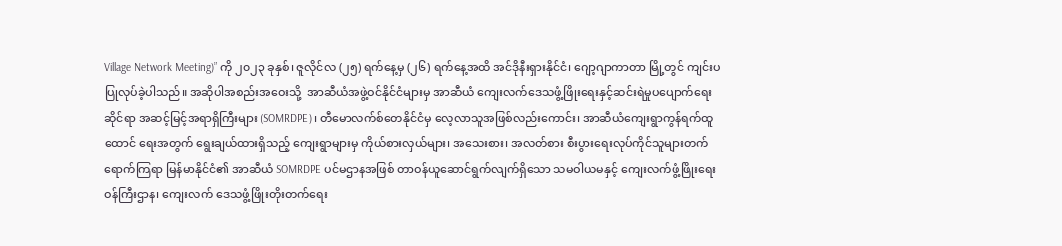Village Network Meeting)” ကို ၂၀၂၃ ခုနှစ်၊ ဇူလိုင်လ (၂၅) ရက်နေ့မှ (၂၆) ရက်နေ့အထိ အင်ဒိုနီးရှားနိုင်ငံ၊ ဂျော့ဂျာကာတာ မြို့တွင် ကျင်းပပြုလုပ်ခဲ့ပါသည်။ အဆိုပါအစည်းအဝေးသို့  အာဆီယံအဖွဲ့ဝင်နိုင်ငံများမှ အာဆီယံ ကျေးလက်ဒေသဖွံ့ဖြိုးရေးနှင့်ဆင်းရဲမှုပပျောက်ရေးဆိုင်ရာ အဆင့်မြင့်အရာရှိကြီးများ (SOMRDPE)၊ တီမောလက်စ်တေနိုင်ငံမှ လေ့လာသူအဖြစ်လည်းကောင်း၊ အာဆီယံကျေးရွာကွန်ရက်ထူထောင် ရေးအတွက် ရွေးချယ်ထားရှိသည့် ကျေးရွာများမှ ကိုယ်စားလှယ်များ၊ အသေးစား၊ အလတ်စား စီးပွားရေးလုပ်ကိုင်သူများတက်ရောက်ကြရာ မြန်မာနိုင်ငံ၏ အာဆီယံ SOMRDPE ပင်မဌာနအဖြစ် တာဝန်ယူဆောင်ရွက်လျက်ရှိသော သမဝါယမနှင့် ကျေးလက်ဖွံ့ဖြိုးရေးဝန်ကြီးဌာန၊ ကျေးလက် ဒေသဖွံ့ဖြိုးတိုးတက်ရေး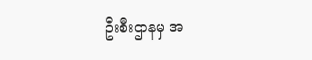ဦးစီးဌာနမှ အ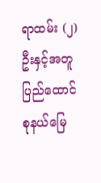ရာထမ်း (၂) ဦးနှင့်အတူ ပြည်ထောင်စုနယ်မြေ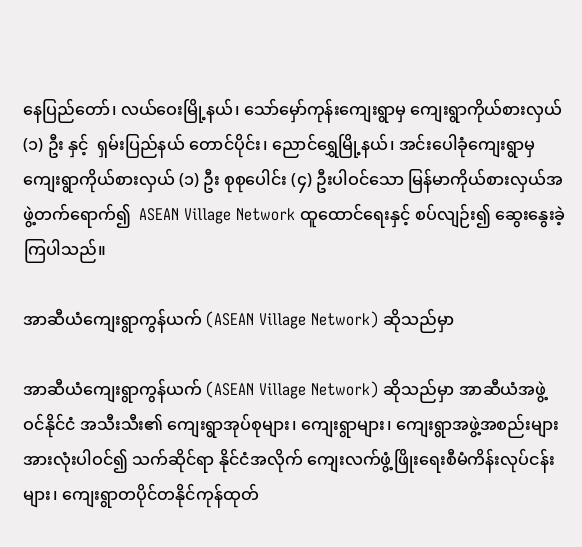နေပြည်တော်၊ လယ်ဝေးမြို့နယ်၊ သော်မှော်ကုန်းကျေးရွာမှ ကျေးရွာကိုယ်စားလှယ် (၁) ဦး နှင့်  ရှမ်းပြည်နယ် တောင်ပိုင်း၊ ညောင်ရွှေမြို့နယ်၊ အင်းပေါခုံကျေးရွာမှ ကျေးရွာကိုယ်စားလှယ် (၁) ဦး စုစုပေါင်း (၄) ဦးပါဝင်သော မြန်မာကိုယ်စားလှယ်အဖွဲ့တက်ရောက်၍  ASEAN Village Network ထူထောင်ရေးနှင့် စပ်လျဉ်း၍ ဆွေးနွေးခဲ့ကြပါသည်။

အာဆီယံကျေးရွာကွန်ယက် (ASEAN Village Network) ဆိုသည်မှာ

အာဆီယံကျေးရွာကွန်ယက် (ASEAN Village Network) ဆိုသည်မှာ အာဆီယံအဖွဲ့ဝင်နိုင်ငံ အသီးသီး၏ ကျေးရွာအုပ်စုများ၊ ကျေးရွာများ၊ ကျေးရွာအဖွဲ့အစည်းများအားလုံးပါဝင်၍ သက်ဆိုင်ရာ နိုင်ငံအလိုက် ကျေးလက်ဖွံ့ဖြိုးရေးစီမံကိန်းလုပ်ငန်းများ၊ ကျေးရွာတပိုင်တနိုင်ကုန်ထုတ်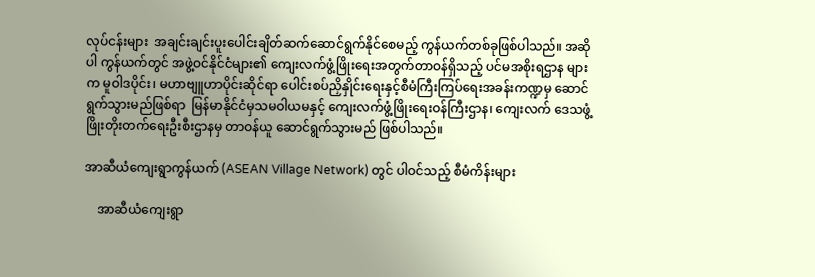လုပ်ငန်းများ  အချင်းချင်းပူးပေါင်းချိတ်ဆက်ဆောင်ရွက်နိုင်စေမည့် ကွန်ယက်တစ်ခုဖြစ်ပါသည်။ အဆိုပါ ကွန်ယက်တွင် အဖွဲ့ဝင်နိုင်ငံများ၏ ကျေးလက်ဖွံ့ဖြိုးရေးအတွက်တာဝန်ရှိသည့် ပင်မအစိုးရဌာန များက မူဝါဒပိုင်း၊ မဟာဗျူဟာပိုင်းဆိုင်ရာ ပေါင်းစပ်ညှိနှိုင်းရေးနှင့်စီမံကြီးကြပ်ရေးအခန်းကဏ္ဍမှ ဆောင်ရွက်သွားမည်ဖြစ်ရာ  မြန်မာနိုင်ငံမှသမဝါယမနှင့် ကျေးလက်ဖွံ့ဖြိုးရေးဝန်ကြီးဌာန၊ ကျေးလက် ဒေသဖွံ့ဖြိုးတိုးတက်ရေးဦးစီးဌာနမှ တာဝန်ယူ ဆောင်ရွက်သွားမည် ဖြစ်ပါသည်။

အာဆီယံကျေးရွာကွန်ယက် (ASEAN Village Network) တွင် ပါဝင်သည့် စီမံကိန်းများ

    အာဆီယံကျေးရွာ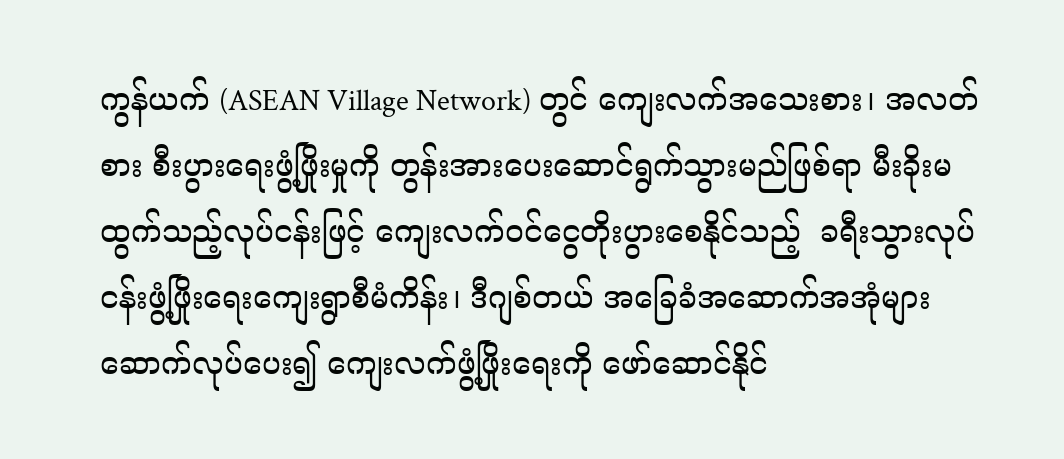ကွန်ယက် (ASEAN Village Network) တွင် ကျေးလက်အသေးစား၊ အလတ်စား စီးပွားရေးဖွံ့ဖြိုးမှုကို တွန်းအားပေးဆောင်ရွက်သွားမည်ဖြစ်ရာ မီးခိုးမထွက်သည့်လုပ်ငန်းဖြင့် ကျေးလက်ဝင်ငွေတိုးပွားစေနိုင်သည့်  ခရီးသွားလုပ်ငန်းဖွံ့ဖြိုးရေးကျေးရွာစီမံကိန်း၊ ဒီဂျစ်တယ် အခြေခံအဆောက်အအုံများဆောက်လုပ်ပေး၍ ကျေးလက်ဖွံ့ဖြိုးရေးကို ဖော်ဆောင်နိုင်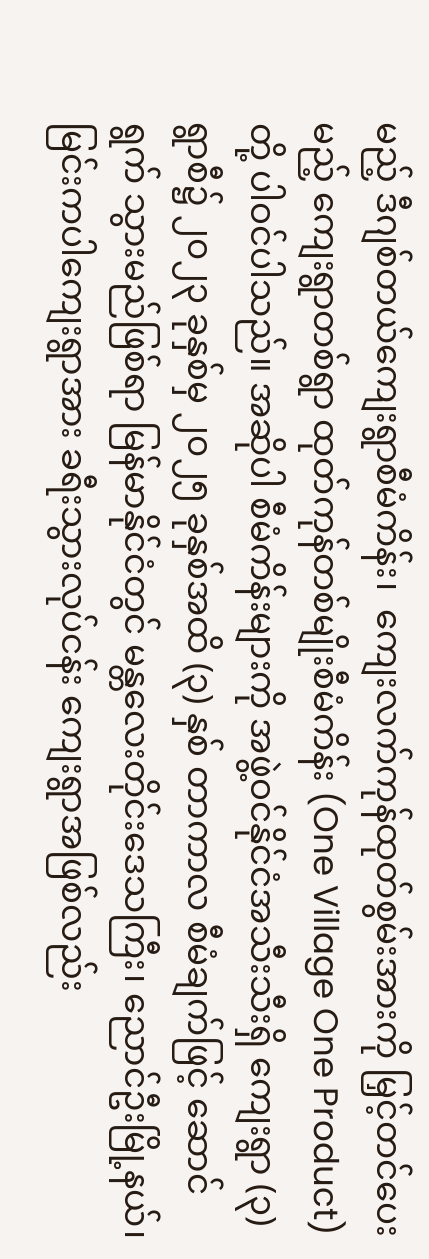မည့် ဒီဂျစ်တယ်ကျေးရွာစီမံကိန်း၊  ကျေးလက်ကုန်ထုတ်စွမ်းအားကို မြှင့်တင်ပေးမည့် ကျေးရွာတစ်ရွာ ထုတ်ကုန်တစ်မျိုးစီမံကိန်း (One Village One Product) တို့ ပါဝင်ပါသည်။ အဆိုပါ စီမံကိန်းများကို အဖွဲ့ဝင်နိုင်ငံအသီးသီးရှိ ကျေးရွာ (၃) ရွာစီ၌ ၂၀၂၃ ခုနှစ်မှ ၂၀၂၅ ခုနှစ်အထိ (၃) နှစ် တာကာလ စီမံချက်ဖြင့် ဆောင်ရွက် သွားမည်ဖြစ်ရာ မြန်မာနိုင်ငံတွင် မန္တလေးတိုင်းဒေသကြီး၊ ညောင်ဦးမြို့နယ်၊ မြင်းကပါကျေးရွာအား ခရီးသွားလုပ်ငန်း ကျေးရွာအဖြစ်လည်း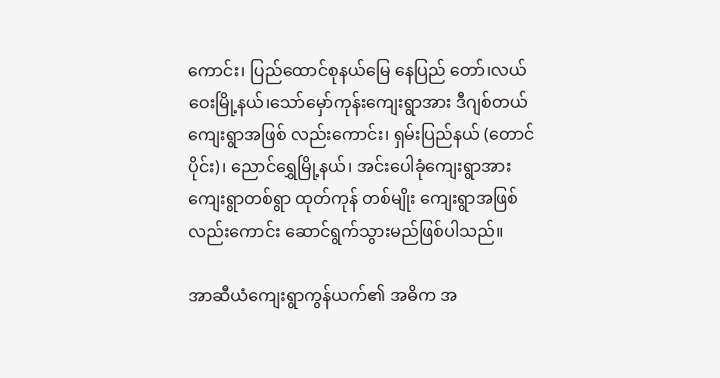ကောင်း၊ ပြည်ထောင်စုနယ်မြေ နေပြည် တော်၊လယ်ဝေးမြို့နယ်၊သော်မှော်ကုန်းကျေးရွာအား ဒီဂျစ်တယ်ကျေးရွာအဖြစ် လည်းကောင်း၊ ရှမ်းပြည်နယ် (တောင်ပိုင်း)၊ ညောင်ရွှေမြို့နယ်၊ အင်းပေါခုံကျေးရွာအား ကျေးရွာတစ်ရွာ ထုတ်ကုန် တစ်မျိုး ကျေးရွာအဖြစ်လည်းကောင်း ဆောင်ရွက်သွားမည်ဖြစ်ပါသည်။

အာဆီယံကျေးရွာကွန်ယက်၏ အဓိက အ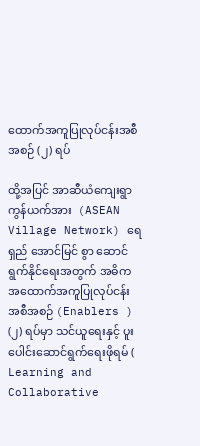ထောက်အကူပြုလုပ်ငန်းအစီအစဉ် (၂) ရပ်

ထို့အပြင် အာဆီယံကျေးရွာကွန်ယက်အား  (ASEAN Village Network) ရေရှည် အောင်မြင် စွာ ဆောင်ရွက်နိုင်ရေးအတွက် အဓိက အထောက်အကူပြုလုပ်ငန်းအစီအစဉ် (Enablers ) (၂) ရပ်မှာ သင်ယူရေးနှင့် ပူးပေါင်းဆောင်ရွက်ရေးဖိုရမ် ( Learning and Collaborative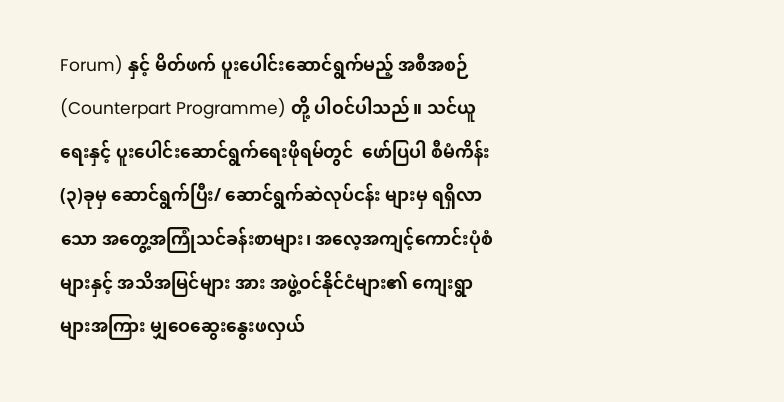Forum) နှင့် မိတ်ဖက် ပူးပေါင်းဆောင်ရွက်မည့် အစီအစဉ် (Counterpart Programme) တို့ ပါဝင်ပါသည်။ သင်ယူရေးနှင့် ပူးပေါင်းဆောင်ရွက်ရေးဖိုရမ်တွင်  ဖော်ပြပါ စီမံကိန်း (၃)ခုမှ ဆောင်ရွက်ပြီး/ ဆောင်ရွက်ဆဲလုပ်ငန်း များမှ ရရှိလာသော အတွေ့အကြုံသင်ခန်းစာများ၊ အလေ့အကျင့်ကောင်းပုံစံများနှင့် အသိအမြင်များ အား အဖွဲ့ဝင်နိုင်ငံများ၏ ကျေးရွာများအကြား မျှဝေဆွေးနွေးဖလှယ်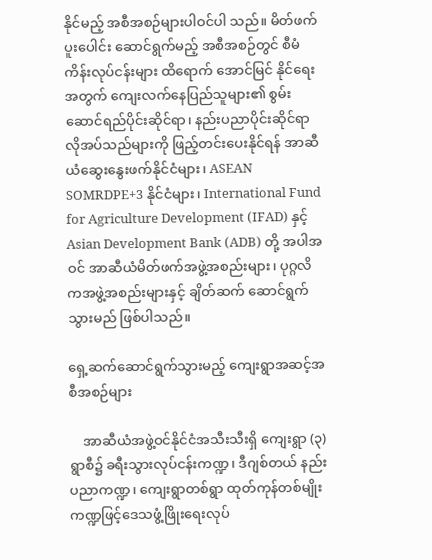နိုင်မည့် အစီအစဉ်များပါဝင်ပါ သည်။ မိတ်ဖက်ပူးပေါင်း ဆောင်ရွက်မည့် အစီအစဉ်တွင် စီမံကိန်းလုပ်ငန်းများ ထိရောက် အောင်မြင် နိုင်ရေးအတွက် ကျေးလက်နေပြည်သူများ၏ စွမ်းဆောင်ရည်ပိုင်းဆိုင်ရာ၊ နည်းပညာပိုင်းဆိုင်ရာ လိုအပ်သည်များကို ဖြည့်တင်းပေးနိုင်ရန် အာဆီယံဆွေးနွေးဖက်နိုင်ငံများ၊ ASEAN SOMRDPE+3 နိုင်ငံများ၊ International Fund for Agriculture Development (IFAD) နှင့် Asian Development Bank (ADB) တို့ အပါအဝင် အာဆီယံမိတ်ဖက်အဖွဲ့အစည်းများ၊ ပုဂ္ဂလိကအဖွဲ့အစည်းများနှင့် ချိတ်ဆက် ဆောင်ရွက်သွားမည် ဖြစ်ပါသည်။

ရှေ့ဆက်ဆောင်ရွက်သွားမည့် ကျေးရွာအဆင့်အစီအစဉ်များ

    အာဆီယံအဖွဲ့ဝင်နိုင်ငံအသီးသီးရှိ ကျေးရွာ (၃) ရွာစီ၌ ခရီးသွားလုပ်ငန်းကဏ္ဍ၊ ဒီဂျစ်တယ် နည်းပညာကဏ္ဍ၊ ကျေးရွာတစ်ရွာ ထုတ်ကုန်တစ်မျိုးကဏ္ဍဖြင့်ဒေသဖွံ့ဖြိုးရေးလုပ်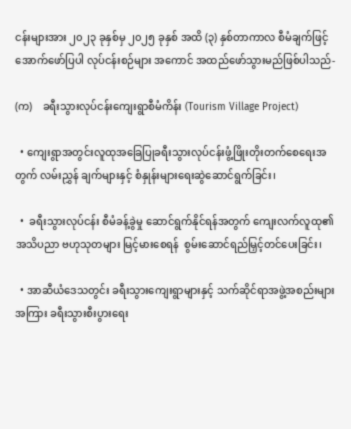ငန်းများအား ၂၀၂၃ ခုနှစ်မှ ၂၀၂၅ ခုနှစ် အထိ (၃) နှစ်တာကာလ စီမံချက်ဖြင့်  အောက်ဖော်ပြပါ လုပ်ငန်းစဉ်များ အကောင် အထည်ဖော်‌သွားမည်ဖြစ်ပါသည်-

(က)    ခရီးသွားလုပ်ငန်းကျေးရွာစီမံကိန်း (Tourism Village Project)

  • ကျေးရွာအတွင်းလူထုအခြေပြုခရီးသွားလုပ်ငန်းဖွံ့ဖြိုးတိုးတက်စေရေးအတွက် လမ်းညွှန် ချက်များနှင့် စံနှုန်းများရေးဆွဲဆောင်ရွက်ခြင်း၊

  •  ခရီးသွားလုပ်ငန်း စီမံခန့်ခွဲမှု ဆောင်ရွက်နိုင်ရန်အတွက် ကျေးလက်လူထု၏ အသိပညာ ဗဟုသုတများ မြင့်မားစေရန်  စွမ်းဆောင်ရည်မြှင့်တင်ပေးခြင်း၊

  • အာဆီယံဒေသတွင်း ခရီးသွားကျေးရွာများနှင့် သက်ဆိုင်ရာအဖွဲ့အစည်းများ အကြား ခရီးသွားစီးပွားရေး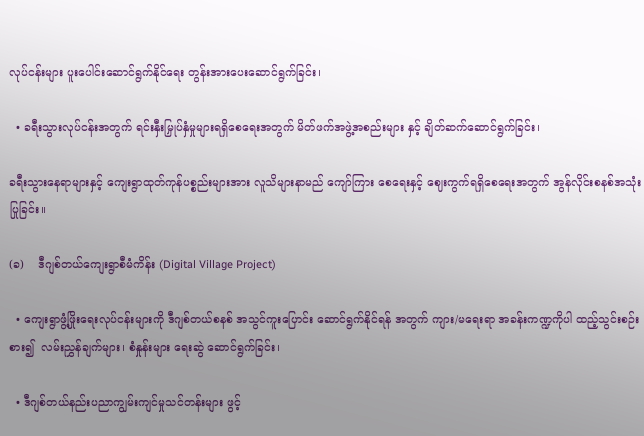လုပ်ငန်းများ ပူးပေါင်းဆောင်ရွက်နိုင်ရေး တွန်းအားပေးဆောင်ရွက်ခြင်း၊

  • ခရီးသွားလုပ်ငန်းအတွက် ရင်းနှီးမြှုပ်နှံမှုများရရှိစေရေးအတွက် မိတ်ဖက်အဖွဲ့အစည်းများ နှင့် ချိတ်ဆက်ဆောင်ရွက်ခြင်း၊

ခရီးသွားနေရာများနှင့် ကျေးရွာထုတ်ကုန်ပစ္စည်းများအား လူသိများနာမည် ကျော်ကြား စေရေးနှင့် ဈေးကွက်ရရှိစေရေးအတွက် အွန်လိုင်းစနစ်အသုံးပြုခြင်း။

(ခ)    ဒီဂျစ်တယ်ကျေးရွာစီမံကိန်း (Digital Village Project)

  • ကျေးရွာဖွံ့ဖြိုးရေးလုပ်ငန်းများကို ဒီဂျစ်တယ်စနစ် အသွင်ကူးပြောင်း ဆောင်ရွက်နိုင်ရန် အတွက် ကျား/မရေးရာ အခန်းကဏ္ဍကိုပါ ထည့်သွင်းစဉ်းစား၍  လမ်းညွှန်ချက်များ၊ စံနှုန်းများ ရေးဆွဲ ဆောင်ရွက်ခြင်း၊

  • ဒီဂျစ်တယ်နည်းပညာကျွမ်းကျင်မှုသင်တန်းများ ဖွင့်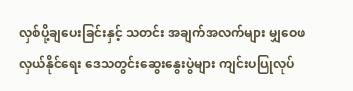လှစ်ပို့ချပေးခြင်းနှင့် သတင်း အချက်အလက်များ မျှဝေဖလှယ်နိုင်ရေး ဒေသတွင်းဆွေးနွေးပွဲများ ကျင်းပပြုလုပ်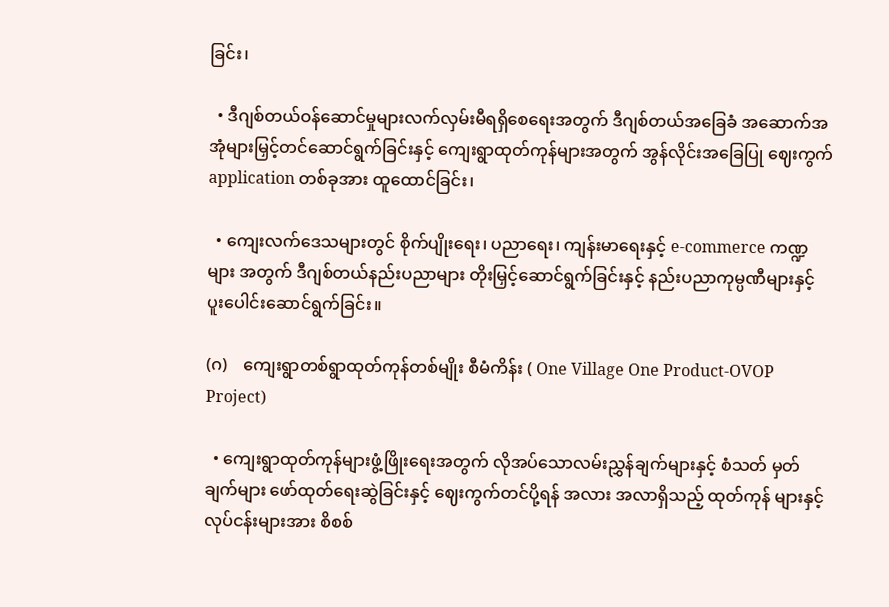ခြင်း၊

  • ဒီဂျစ်တယ်ဝန်ဆောင်မှုများလက်လှမ်းမီရရှိစေရေးအတွက် ဒီဂျစ်တယ်အခြေခံ အဆောက်အအုံများမြှင့်တင်ဆောင်ရွက်ခြင်းနှင့် ကျေးရွာထုတ်ကုန်များအတွက် အွန်လိုင်းအခြေပြု ဈေးကွက် application တစ်ခုအား ထူထောင်ခြင်း၊

  • ကျေးလက်ဒေသများတွင် စိုက်ပျိုးရေး၊ ပညာရေး၊ ကျန်းမာရေးနှင့် e-commerce ကဏ္ဍများ အတွက် ဒီဂျစ်တယ်နည်းပညာများ တိုးမြှင့်ဆောင်ရွက်ခြင်းနှင့် နည်းပညာကုမ္ပဏီများနှင့် ပူးပေါင်းဆောင်ရွက်ခြင်း။

(ဂ)    ကျေးရွာတစ်ရွာထုတ်ကုန်တစ်မျိုး စီမံကိန်း ( One Village One Product-OVOP Project)

  • ကျေးရွာထုတ်ကုန်များဖွံ့ဖြိုးရေးအတွက် လိုအပ်သောလမ်းညွှန်ချက်များနှင့် စံသတ် မှတ် ချက်များ ဖော်ထုတ်ရေးဆွဲခြင်းနှင့် ဈေးကွက်တင်ပို့ရန် အလား အလာရှိသည့် ထုတ်ကုန် များနှင့် လုပ်ငန်းများအား စိစစ်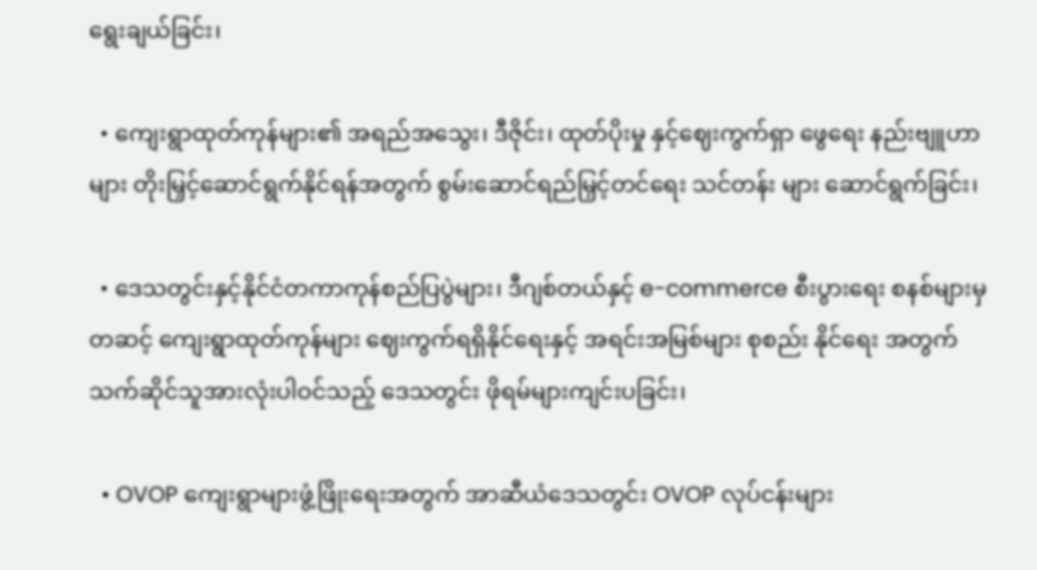ရွေးချယ်ခြင်း၊

  • ကျေးရွာထုတ်ကုန်များ၏ အရည်အသွေး၊ ဒီဇိုင်း၊ ထုတ်ပိုးမှု နှင့်ဈေးကွက်ရှာ ဖွေရေး နည်းဗျူဟာများ တိုးမြှင့်ဆောင်ရွက်နိုင်ရန်အတွက် စွမ်းဆောင်ရည်မြှင့်တင်ရေး သင်တန်း များ ဆောင်ရွက်ခြင်း၊

  • ဒေသတွင်းနှင့်နိုင်ငံတကာကုန်စည်ပြပွဲများ၊ ဒီဂျစ်တယ်နှင့် e-commerce စီးပွားရေး စနစ်များမှတဆင့် ကျေးရွာထုတ်ကုန်များ ဈေးကွက်ရရှိနိုင်ရေးနှင့် အရင်းအမြစ်များ စုစည်း နိုင်ရေး အတွက် သက်ဆိုင်သူအားလုံးပါဝင်သည့် ဒေသတွင်း ဖိုရမ်များကျင်းပခြင်း၊

  • OVOP ကျေးရွာများဖွံ့ဖြိုးရေးအတွက် အာဆီယံဒေသတွင်း OVOP လုပ်ငန်းများ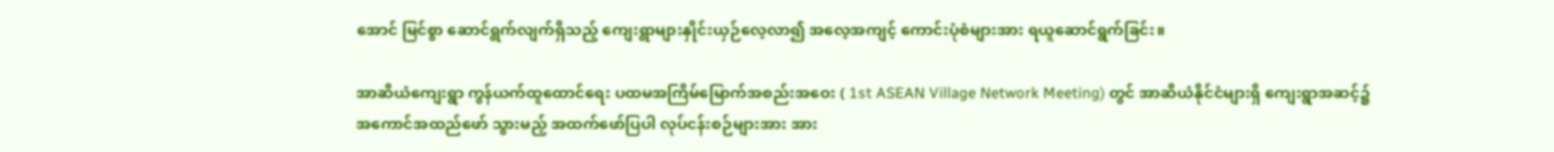အောင် မြင်စွာ ဆောင်ရွက်လျက်ရှိသည့် ကျေးရွာများနှိုင်းယှဉ်လေ့လာ၍ အလေ့အကျင့် ကောင်းပုံစံများအား ရယူဆောင်ရွက်ခြင်း။

အာဆီယံကျေးရွာ ကွန်ယက်ထူထောင်ရေး ပထမအကြိမ်မြောက်အစည်းအဝေး ( 1st ASEAN Village Network Meeting) တွင် အာဆီယံနိုင်ငံများရှိ ကျေးရွာအဆင့်၌ အကောင်အထည်ဖော် သွားမည့် အထက်ဖော်ပြပါ လုပ်ငန်းစဉ်များအား အား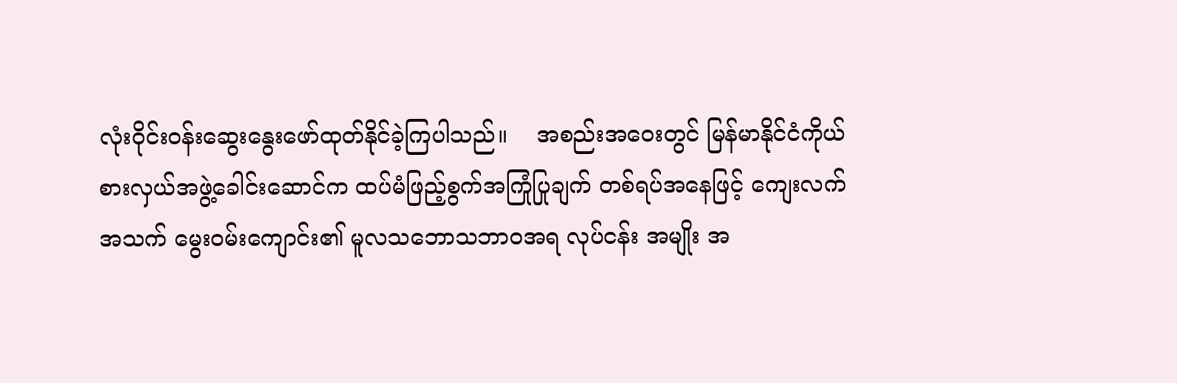လုံးဝိုင်းဝန်းဆွေးနွေးဖော်ထုတ်နိုင်ခဲ့ကြပါသည်။    အစည်းအဝေးတွင် မြန်မာနိုင်ငံကိုယ်စားလှယ်အဖွဲ့ခေါင်းဆောင်က ထပ်မံဖြည့်စွက်အကြုံပြုချက် တစ်ရပ်အနေဖြင့် ကျေးလက် အသက် မွေးဝမ်းကျောင်း၏ မူလသဘောသဘာဝအရ လုပ်ငန်း အမျိုး အ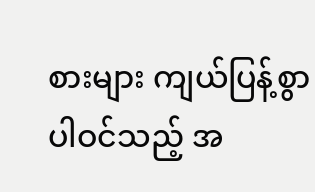စားများ ကျယ်ပြန့်စွာပါဝင်သည့် အ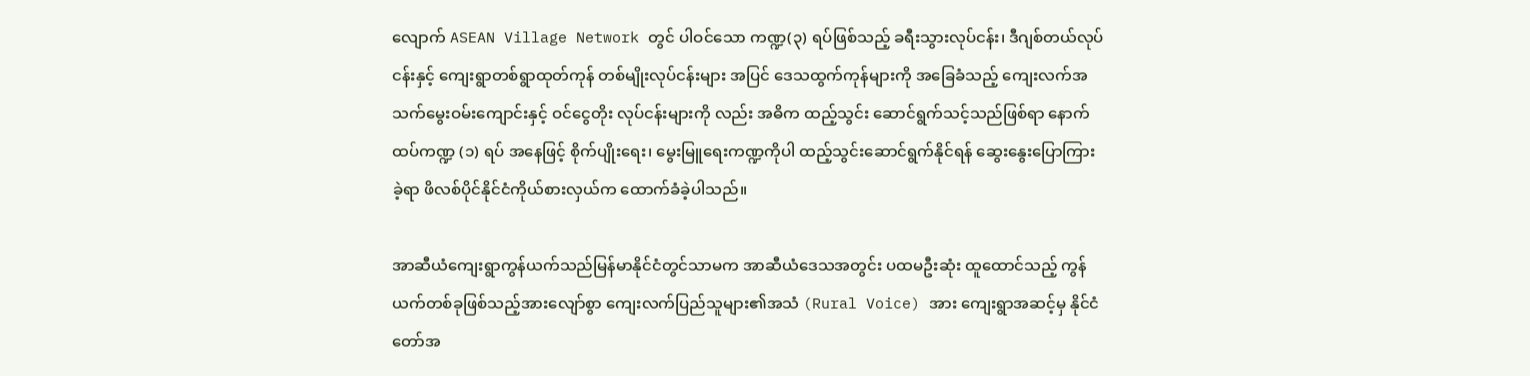လျောက် ASEAN Village Network တွင် ပါဝင်သော ကဏ္ဍ(၃) ရပ်ဖြစ်သည့် ခရီးသွားလုပ်ငန်း၊ ဒီဂျစ်တယ်လုပ်ငန်းနှင့် ကျေးရွာတစ်ရွာထုတ်ကုန် တစ်မျိုးလုပ်ငန်းများ အပြင် ဒေသထွက်ကုန်များကို အခြေခံသည့် ကျေးလက်အသက်မွေးဝမ်းကျောင်းနှင့် ဝင်ငွေတိုး လုပ်ငန်းများကို လည်း အဓိက ထည့်သွင်း ဆောင်ရွက်သင့်သည်ဖြစ်ရာ နောက်ထပ်ကဏ္ဍ (၁) ရပ် အနေဖြင့် စိုက်ပျိုးရေး၊ မွေးမြူရေးကဏ္ဍကိုပါ ထည့်သွင်းဆောင်ရွက်နိုင်ရန် ဆွေးနွေးပြောကြားခဲ့ရာ ဖိလစ်ပိုင်နိုင်ငံကိုယ်စားလှယ်က ထောက်ခံခဲ့ပါသည်။

အာဆီယံကျေးရွာကွန်ယက်သည်မြန်မာနိုင်ငံတွင်သာမက အာဆီယံဒေသအတွင်း ပထမဦးဆုံး ထူထောင်သည့် ကွန်ယက်တစ်ခုဖြစ်သည့်အားလျော်စွာ ကျေးလက်ပြည်သူများ၏အသံ (Rural Voice) အား ကျေးရွာအဆင့်မှ နိုင်ငံတော်အ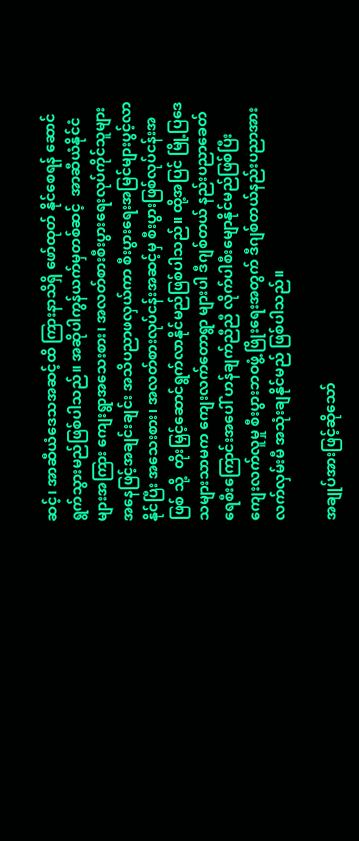ဆင့်၊ အာဆီယံဒေသအဆင့်ထိ ကြားနာသိရှိ ဖော်ထုတ် နိုင်စေရန် ဆောင်ရွက်သွားမည်ဖြစ်ပါသည်။ အဆိုပါကွန်ယက်မှတစ်ဆင့်  အာဆီယံနိုင်ငံများအကြား ကျေးရွာအသေးစား၊ အလတ်စားစီးပွားရေးလုပ်ကိုင်သူများအနေဖြင့်အချင်းချင်း အသိပညာဖလှယ်ကာ စီးပွားရေးအမြင်များပွင့်လာနိုင်ပြီး အသေးစား၊ အလတ်စားလုပ်ငန်းအဆင့်မှ စီးပွားဖြစ်လုပ်ငန်းအဖြစ် သို့  တိုးမြှင့်ဆောင်ရွက်လာနိုင်မည်ဖြစ်ပါသည်။ ထို့အပြင် မြို့ပြဒေသများသာမက ကျေးလက်တောရွာ များပါ ဒီဂျစ်တယ် နည်းပညာခေတ်ရေစီးကြောင်းအပေါ် ဟန်ချက်ညီညီ လိုက်ပါစီးမျောနိုင်မည်ဖြစ်ပြီး ကျေးလက်လူမှု စီးပွားဘဝဖွံ့ဖြိုးရေးအတွက် ဒီဂျစ်တယ်နည်းပညာအား လက်လှမ်းမီ အသုံးချနိုင်မည် ဖြစ်ပါသည်။

အချုပ်အားဖြင့်ဆိုသော်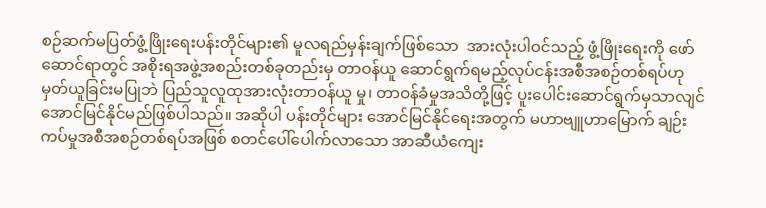စဉ်ဆက်မပြတ်ဖွံ့ဖြိုးရေးပန်းတိုင်များ၏ မူလရည်မှန်းချက်ဖြစ်သော  အားလုံးပါဝင်သည့် ဖွံ့ဖြိုးရေးကို ဖော်ဆောင်ရာတွင် အစိုးရအဖွဲ့အစည်းတစ်ခုတည်းမှ တာဝန်ယူ ဆောင်ရွက်ရမည့်လုပ်ငန်းအစီအစဉ်တစ်ရပ်ဟု မှတ်ယူခြင်းမပြုဘဲ ပြည်သူလူထုအားလုံးတာဝန်ယူ မှု၊ တာဝန်ခံမှုအသိတို့ဖြင့် ပူးပေါင်းဆောင်ရွက်မှသာလျင် အောင်မြင်နိုင်မည်ဖြစ်ပါသည်။ အဆိုပါ ပန်းတိုင်များ အောင်မြင်နိုင်ရေးအတွက် မဟာဗျူဟာမြောက် ချဉ်းကပ်မှုအစီအစဉ်တစ်ရပ်အဖြစ် စတင်ပေါ်ပေါက်လာသော အာဆီယံကျေး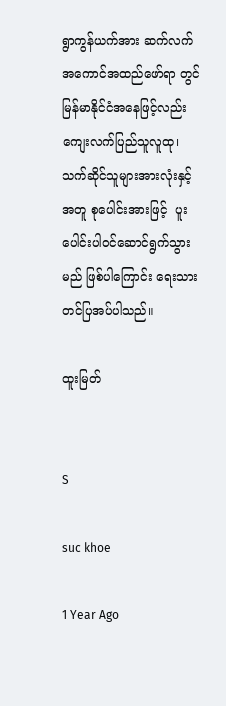ရွာကွန်ယက်အား ဆက်လက်အကောင်အထည်ဖော်ရာ တွင် မြန်မာနိုင်ငံအနေဖြင့်လည်း  ကျေးလက်ပြည်သူလူထု၊ သက်ဆိုင်သူများအားလုံးနှင့်အတူ စုပေါင်းအားဖြင့်  ပူးပေါင်းပါဝင်ဆောင်ရွက်သွားမည် ဖြစ်ပါကြောင်း ရေးသားတင်ပြအပ်ပါသည်။

ထူးမြတ်


S

suc khoe

1 Year Ago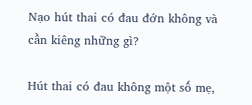Nạo hút thai có đau đớn không và cần kiêng những gì?

Hút thai có đau không một số mẹ,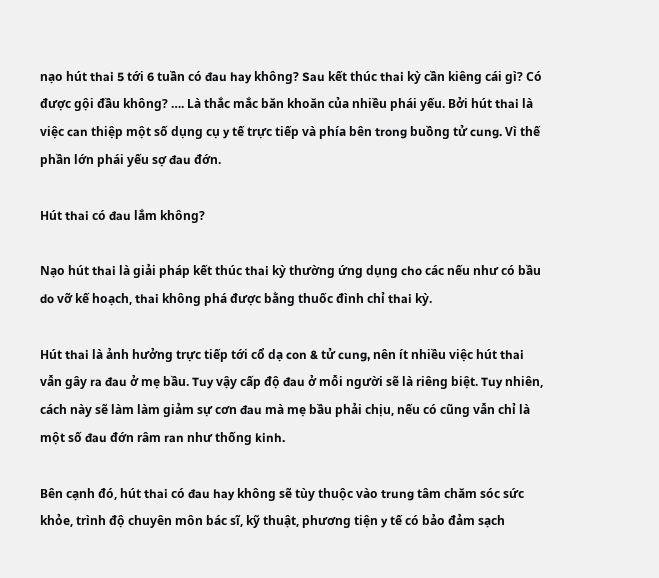nạo hút thai 5 tới 6 tuần có đau hay không? Sau kết thúc thai kỳ cần kiêng cái gì? Có được gội đầu không? …. Là thắc mắc băn khoăn của nhiều phái yếu. Bởi hút thai là việc can thiệp một số dụng cụ y tế trực tiếp và phía bên trong buồng tử cung. Vì thế phần lớn phái yếu sợ đau đớn.

Hút thai có đau lắm không?

Nạo hút thai là giải pháp kết thúc thai kỳ thường ứng dụng cho các nếu như có bầu do vỡ kế hoạch, thai không phá được bằng thuốc đình chỉ thai kỳ.

Hút thai là ảnh hưởng trực tiếp tới cổ dạ con & tử cung, nên ít nhiều việc hút thai vẫn gây ra đau ở mẹ bầu. Tuy vậy cấp độ đau ở mỗi người sẽ là riêng biệt. Tuy nhiên, cách này sẽ làm làm giảm sự cơn đau mà mẹ bầu phải chịu, nếu có cũng vẫn chỉ là một số đau đớn râm ran như thống kinh.

Bên cạnh đó, hút thai có đau hay không sẽ tùy thuộc vào trung tâm chăm sóc sức khỏe, trình độ chuyên môn bác sĩ, kỹ thuật, phương tiện y tế có bảo đảm sạch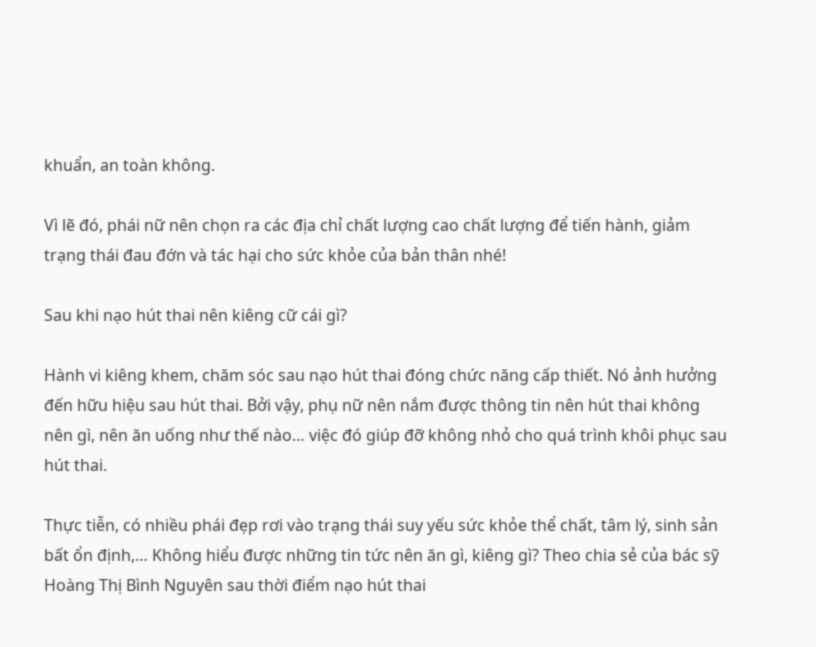khuẩn, an toàn không.

Vì lẽ đó, phái nữ nên chọn ra các địa chỉ chất lượng cao chất lượng để tiến hành, giảm trạng thái đau đớn và tác hại cho sức khỏe của bản thân nhé!

Sau khi nạo hút thai nên kiêng cữ cái gì?

Hành vi kiêng khem, chăm sóc sau nạo hút thai đóng chức năng cấp thiết. Nó ảnh hưởng đến hữu hiệu sau hút thai. Bởi vậy, phụ nữ nên nắm được thông tin nên hút thai không nên gì, nên ăn uống như thế nào… việc đó giúp đỡ không nhỏ cho quá trình khôi phục sau hút thai.

Thực tiễn, có nhiều phái đẹp rơi vào trạng thái suy yếu sức khỏe thể chất, tâm lý, sinh sản bất ổn định,… Không hiểu được những tin tức nên ăn gì, kiêng gì? Theo chia sẻ của bác sỹ Hoàng Thị Bình Nguyên sau thời điểm nạo hút thai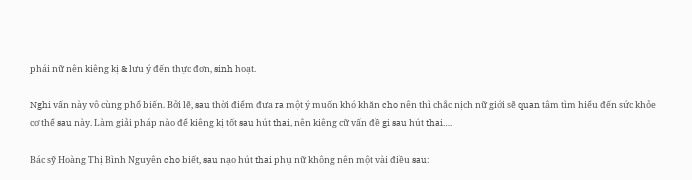phái nữ nên kiêng kị & lưu ý đến thực đơn, sinh hoạt.

Nghi vấn này vô cùng phổ biến. Bởi lẽ, sau thời điểm đưa ra một ý muốn khó khăn cho nên thì chắc nịch nữ giới sẽ quan tâm tìm hiểu đến sức khỏe cơ thể sau này. Làm giải pháp nào để kiêng kị tốt sau hút thai, nên kiêng cữ vấn đề gi sau hút thai….

Bác sỹ Hoàng Thị Bình Nguyên cho biết, sau nạo hút thai phụ nữ không nên một vài điều sau: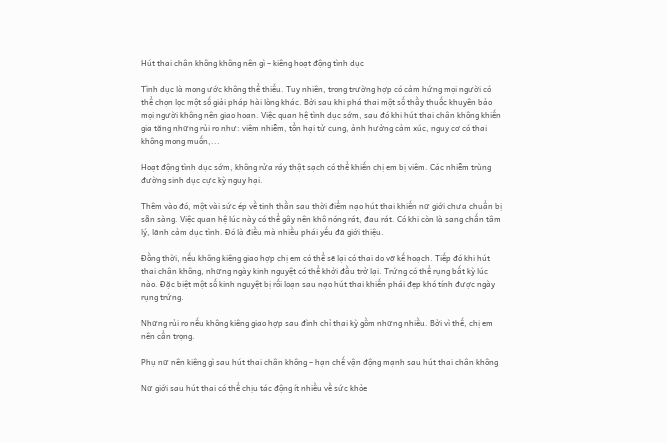Hút thai chân không không nên gì – kiêng hoạt động tình dục

Tình dục là mong ước không thể thiếu. Tuy nhiên, trong trường hợp có cảm hứng mọi người có thể chọn lọc một số giải pháp hài lòng khác. Bởi sau khi phá thai một số thầy thuốc khuyên bảo mọi người không nên giao hoan. Việc quan hệ tình dục sớm, sau đó khi hút thai chân không khiến gia tăng những rủi ro như: viêm nhiễm, tổn hại tử cung, ảnh hưởng cảm xúc, nguy cơ có thai không mong muốn,...

Hoạt động tình dục sớm, không rửa ráy thật sạch có thể khiến chị em bị viêm. Các nhiễm trùng đường sinh dục cực kỳ nguy hại.

Thêm vào đó, một vài sức ép về tinh thần sau thời điểm nạo hút thai khiến nữ giới chưa chuẩn bị sẵn sàng. Việc quan hệ lúc này có thể gây nên khô nóng rát, đau rát. Có khi còn là sang chấn tâm lý, lãnh cảm dục tình. Đó là điều mà nhiều phái yếu đã giới thiệu.

Đồng thời, nếu không kiêng giao hợp chị em có thể sẽ lại có thai do vỡ kế hoạch. Tiếp đó khi hút thai chân không, những ngày kinh nguyệt có thể khởi đầu trở lại. Trứng có thể rụng bất kỳ lúc nào. Đặc biệt một số kinh nguyệt bị rối loạn sau nạo hút thai khiến phái đẹp khó tính được ngày rụng trứng.

Những rủi ro nếu không kiêng giao hợp sau đình chỉ thai kỳ gồm những nhiều. Bởi vì thế, chị em nên cẩn trọng.

Phụ nữ nên kiêng gì sau hút thai chân không – hạn chế vận động mạnh sau hút thai chân không

Nữ giới sau hút thai có thể chịu tác động ít nhiều về sức khỏe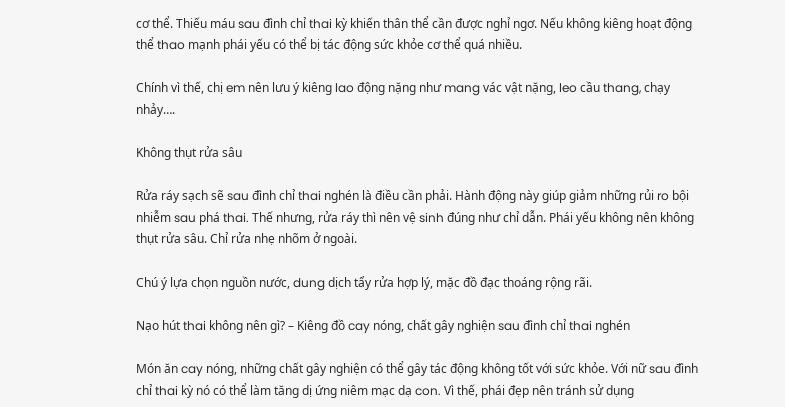cơ thể. Thiếu máu sau đình chỉ thai kỳ khiến thân thể cần được nghỉ ngơ. Nếu không kiêng hoạt động thể thao mạnh phái yếu có thể bị tác động sức khỏe cơ thể quá nhiều.

Chính vì thế, chị em nên lưu ý kiêng lao động nặng như mang vác vật nặng, leo cầu thang, chạy nhảy….

Không thụt rửa sâu

Rửa ráy sạch sẽ sau đình chỉ thai nghén là điều cần phải. Hành động này giúp giảm những rủi ro bội nhiễm sau phá thai. Thế nhưng, rửa ráy thì nên vệ sinh đúng như chỉ dẫn. Phái yếu không nên không thụt rửa sâu. Chỉ rửa nhẹ nhõm ở ngoài.

Chú ý lựa chọn nguồn nước, dung dịch tẩy rửa hợp lý, mặc đồ đạc thoáng rộng rãi.

Nạo hút thai không nên gì? – Kiêng đồ cay nóng, chất gây nghiện sau đình chỉ thai nghén

Món ăn cay nóng, những chất gây nghiện có thể gây tác động không tốt với sức khỏe. Với nữ sau đình chỉ thai kỳ nó có thể làm tăng dị ứng niêm mạc dạ con. Vì thế, phái đẹp nên tránh sử dụng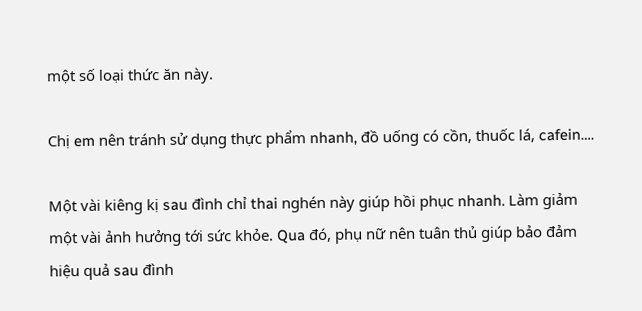một số loại thức ăn này.

Chị em nên tránh sử dụng thực phẩm nhanh, đồ uống có cồn, thuốc lá, cafein….

Một vài kiêng kị sau đình chỉ thai nghén này giúp hồi phục nhanh. Làm giảm một vài ảnh hưởng tới sức khỏe. Qua đó, phụ nữ nên tuân thủ giúp bảo đảm hiệu quả sau đình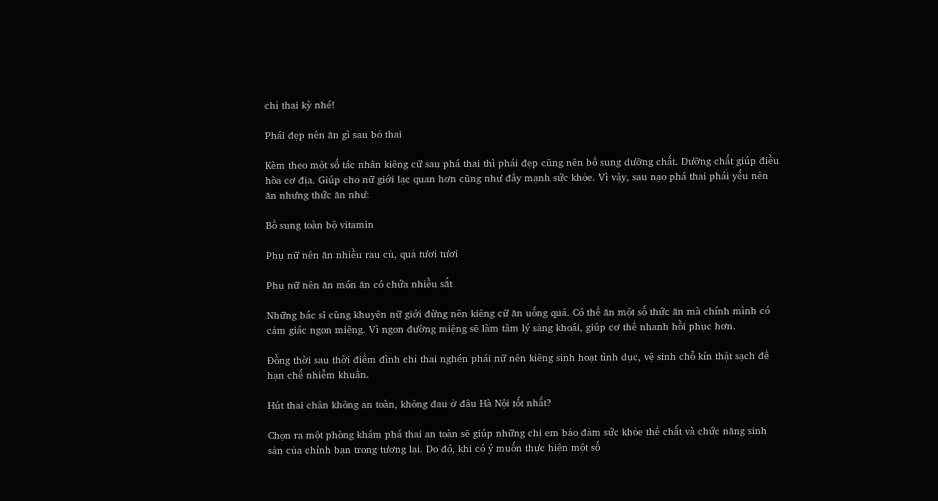chỉ thai kỳ nhé!

Phái đẹp nên ăn gì sau bỏ thai

Kèm theo một số tác nhân kiêng cữ sau phá thai thì phái đẹp cũng nên bổ sung dưỡng chất. Dưỡng chất giúp điều hòa cơ địa. Giúp cho nữ giới lạc quan hơn cũng như đẩy mạnh sức khỏe. Vì vậy, sau nạo phá thai phái yếu nên ăn nhưng thức ăn như:

Bổ sung toàn bộ vitamin

Phụ nữ nên ăn nhiều rau củ, quả tươi tươi

Phụ nữ nên ăn món ăn có chứa nhiều sắt

Những bác sĩ cũng khuyên nữ giới đừng nên kiêng cữ ăn uống quá. Có thể ăn một số thức ăn mà chính mình có cảm giác ngon miệng. Vì ngon đường miệng sẽ làm tâm lý sảng khoái, giúp cơ thể nhanh hồi phục hơn.

Đồng thời sau thời điểm đình chỉ thai nghén phái nữ nên kiêng sinh hoạt tình dục, vệ sinh chỗ kín thật sạch để hạn chế nhiễm khuẩn.

Hút thai chân không an toàn, không đau ở đâu Hà Nội tốt nhất?

Chọn ra một phòng khám phá thai an toàn sẽ giúp những chị em bảo đảm sức khỏe thể chất và chức năng sinh sản của chính bạn trong tương lại. Do đó, khi có ý muốn thực hiện một số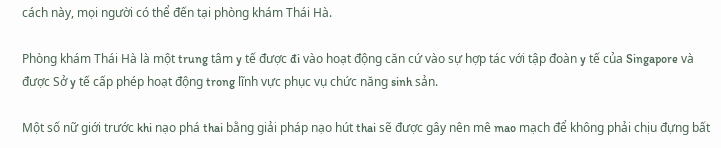cách này, mọi người có thể đến tại phòng khám Thái Hà.

Phòng khám Thái Hà là một trung tâm y tế được đi vào hoạt động căn cứ vào sự hợp tác với tập đoàn y tế của Singapore và được Sở y tế cấp phép hoạt động trong lĩnh vực phục vụ chức năng sinh sản.

Một số nữ giới trước khi nạo phá thai bằng giải pháp nạo hút thai sẽ được gây nên mê mao mạch để không phải chịu đựng bất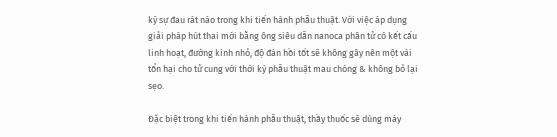kỳ sự đau rát nào trong khi tiến hành phẫu thuật. Với việc áp dụng giải pháp hút thai mới bằng ông siêu dẫn nanoca phân tử có kết cấu linh hoạt, đường kính nhỏ, độ đàn hồi tốt sẽ không gây nên một vài tổn hại cho tử cung với thời kỳ phẫu thuật mau chóng & không bỏ lại sẹo.

Đặc biệt trong khi tiến hành phẫu thuật, thầy thuốc sẽ dùng máy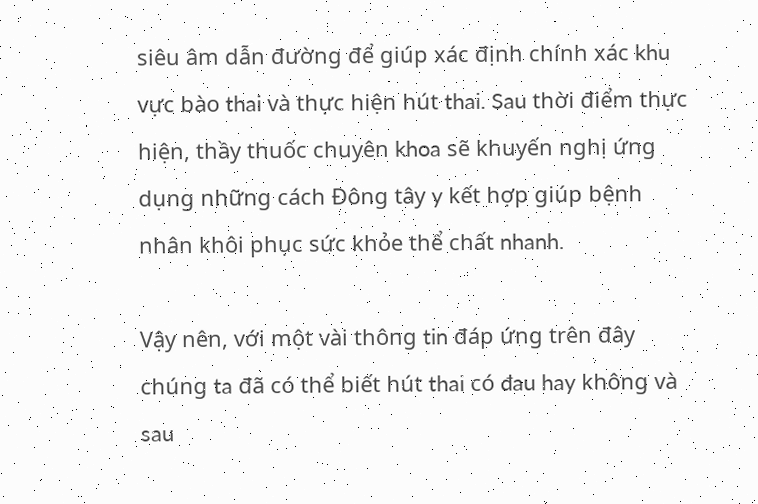siêu âm dẫn đường để giúp xác định chính xác khu vực bào thai và thực hiện hút thai. Sau thời điểm thực hiện, thầy thuốc chuyên khoa sẽ khuyến nghị ứng dụng những cách Đông tây y kết hợp giúp bệnh nhân khôi phục sức khỏe thể chất nhanh.

Vậy nên, với một vài thông tin đáp ứng trên đây chúng ta đã có thể biết hút thai có đau hay không và sau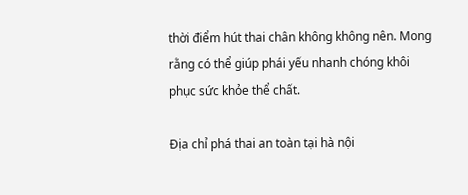thời điểm hút thai chân không không nên. Mong rằng có thể giúp phái yếu nhanh chóng khôi phục sức khỏe thể chất.

Địa chỉ phá thai an toàn tại hà nội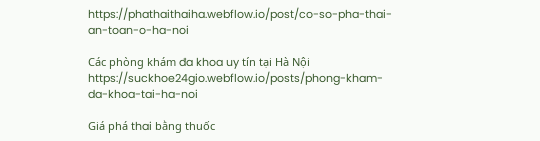https://phathaithaiha.webflow.io/post/co-so-pha-thai-an-toan-o-ha-noi

Các phòng khám đa khoa uy tín tại Hà Nội https://suckhoe24gio.webflow.io/posts/phong-kham-da-khoa-tai-ha-noi

Giá phá thai bằng thuốc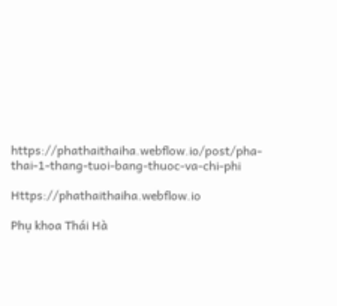https://phathaithaiha.webflow.io/post/pha-thai-1-thang-tuoi-bang-thuoc-va-chi-phi

Https://phathaithaiha.webflow.io

Phụ khoa Thái Hà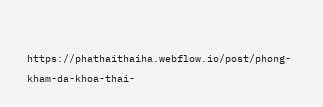https://phathaithaiha.webflow.io/post/phong-kham-da-khoa-thai-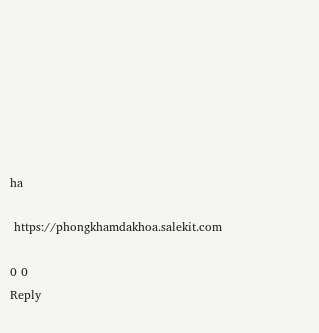ha

 https://phongkhamdakhoa.salekit.com

0 0
Reply